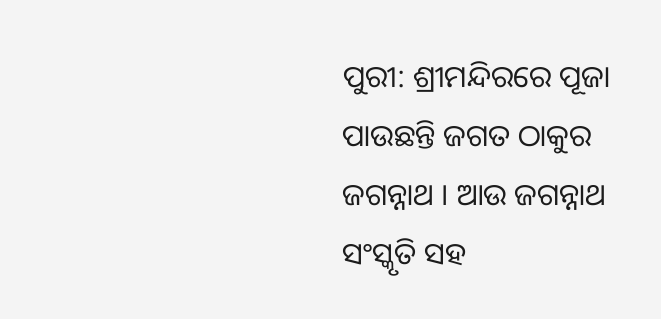ପୁରୀ: ଶ୍ରୀମନ୍ଦିରରେ ପୂଜା ପାଉଛନ୍ତି ଜଗତ ଠାକୁର ଜଗନ୍ନାଥ । ଆଉ ଜଗନ୍ନାଥ ସଂସ୍କୃତି ସହ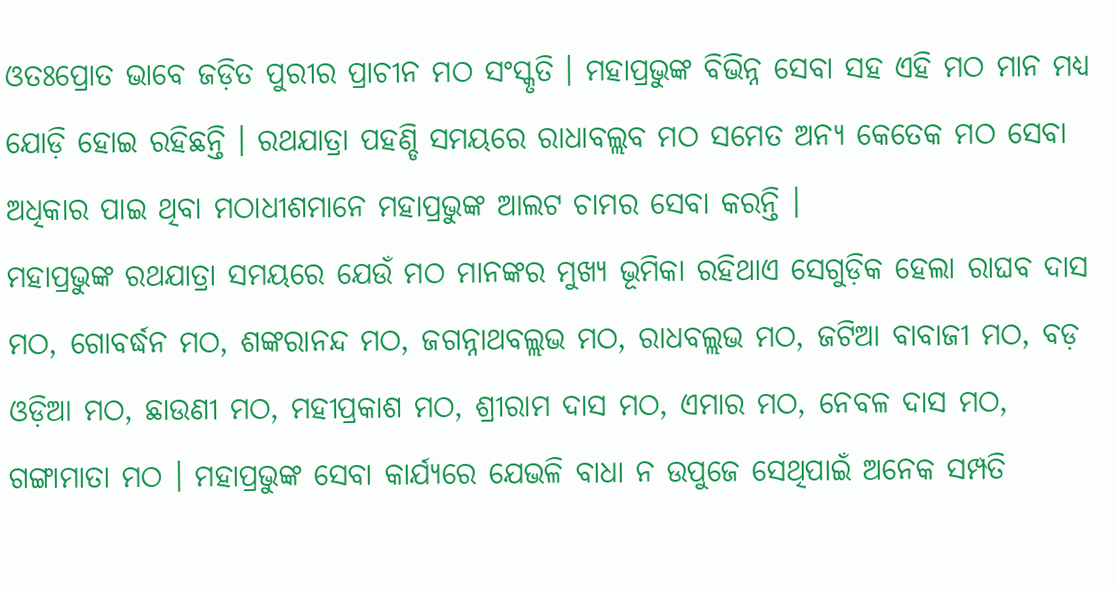ଓତଃପ୍ରୋତ ଭାବେ ଜଡ଼ିତ ପୁରୀର ପ୍ରାଚୀନ ମଠ ସଂସ୍କୃତି । ମହାପ୍ରଭୁଙ୍କ ବିଭିନ୍ନ ସେବା ସହ ଏହି ମଠ ମାନ ମଧ୍ୟ ଯୋଡ଼ି ହୋଇ ରହିଛନ୍ତି । ରଥଯାତ୍ରା ପହଣ୍ଡି ସମୟରେ ରାଧାବଲ୍ଲବ ମଠ ସମେତ ଅନ୍ୟ କେତେକ ମଠ ସେବା ଅଧିକାର ପାଇ ଥିବା ମଠାଧୀଶମାନେ ମହାପ୍ରଭୁଙ୍କ ଆଲଟ ଚାମର ସେବା କରନ୍ତି ।
ମହାପ୍ରଭୁଙ୍କ ରଥଯାତ୍ରା ସମୟରେ ଯେଉଁ ମଠ ମାନଙ୍କର ମୁଖ୍ୟ ଭୂମିକା ରହିଥାଏ ସେଗୁଡ଼ିକ ହେଲା ରାଘବ ଦାସ ମଠ, ଗୋବର୍ଦ୍ଧନ ମଠ, ଶଙ୍କରାନନ୍ଦ ମଠ, ଜଗନ୍ନାଥବଲ୍ଲଭ ମଠ, ରାଧବଲ୍ଲଭ ମଠ, ଜଟିଆ ବାବାଜୀ ମଠ, ବଡ଼ ଓଡ଼ିଆ ମଠ, ଛାଉଣୀ ମଠ, ମହୀପ୍ରକାଶ ମଠ, ଶ୍ରୀରାମ ଦାସ ମଠ, ଏମାର ମଠ, ନେବଳ ଦାସ ମଠ, ଗଙ୍ଗାମାତା ମଠ । ମହାପ୍ରଭୁଙ୍କ ସେବା କାର୍ଯ୍ୟରେ ଯେଭଳି ବାଧା ନ ଉପୁଜେ ସେଥିପାଇଁ ଅନେକ ସମ୍ପତି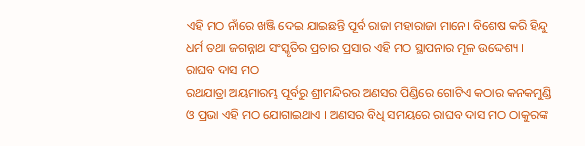ଏହି ମଠ ନାଁରେ ଖଞ୍ଜି ଦେଇ ଯାଇଛନ୍ତି ପୂର୍ବ ରାଜା ମହାରାଜା ମାନେ। ବିଶେଷ କରି ହିନ୍ଦୁ ଧର୍ମ ତଥା ଜଗନ୍ନାଥ ସଂସ୍କୃତିର ପ୍ରଚାର ପ୍ରସାର ଏହି ମଠ ସ୍ଥାପନାର ମୂଳ ଉଦ୍ଦେଶ୍ୟ ।
ରାଘବ ଦାସ ମଠ
ରଥଯାତ୍ରା ଅୟମାରମ୍ଭ ପୂର୍ବରୁ ଶ୍ରୀମନ୍ଦିରର ଅଣସର ପିଣ୍ଡିରେ ଗୋଟିଏ କଠାର କନକମୁଣ୍ଡି ଓ ପ୍ରଭା ଏହି ମଠ ଯୋଗାଇଥାଏ । ଅଣସର ବିଧି ସମୟରେ ରାଘବ ଦାସ ମଠ ଠାକୁରଙ୍କ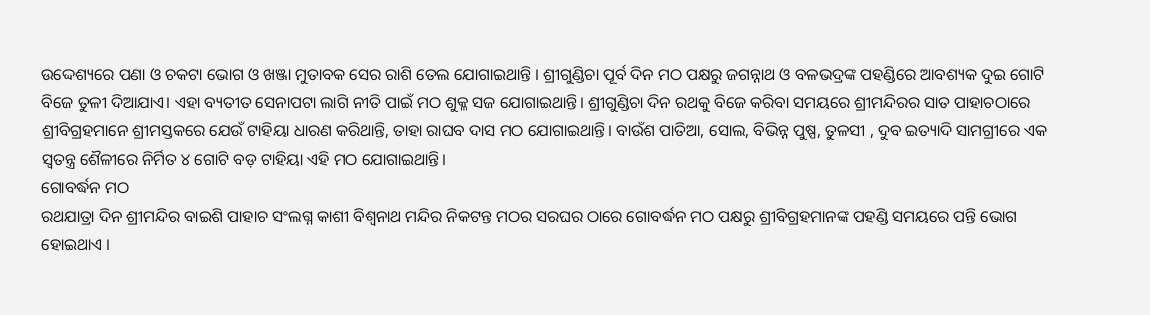ଉଦ୍ଦେଶ୍ୟରେ ପଣା ଓ ଚକଟା ଭୋଗ ଓ ଖଞ୍ଜା ମୁତାବକ ସେର ରାଶି ତେଲ ଯୋଗାଇଥାନ୍ତି । ଶ୍ରୀଗୁଣ୍ଡିଚା ପୂର୍ବ ଦିନ ମଠ ପକ୍ଷରୁ ଜଗନ୍ନାଥ ଓ ବଳଭଦ୍ରଙ୍କ ପହଣ୍ଡିରେ ଆବଶ୍ୟକ ଦୁଇ ଗୋଟି ବିଜେ ତୁଳୀ ଦିଆଯାଏ। ଏହା ବ୍ୟତୀତ ସେନାପଟା ଲାଗି ନୀତି ପାଇଁ ମଠ ଶୁକ୍ଳ ସଜ ଯୋଗାଇଥାନ୍ତି। ଶ୍ରୀଗୁଣ୍ଡିଚା ଦିନ ରଥକୁ ବିଜେ କରିବା ସମୟରେ ଶ୍ରୀମନ୍ଦିରର ସାତ ପାହାଚଠାରେ ଶ୍ରୀବିଗ୍ରହମାନେ ଶ୍ରୀମସ୍ତକରେ ଯେଉଁ ଟାହିୟା ଧାରଣ କରିଥାନ୍ତି, ତାହା ରାଘବ ଦାସ ମଠ ଯୋଗାଇଥାନ୍ତି। ବାଉଁଶ ପାତିଆ, ସୋଲ, ବିଭିନ୍ନ ପୁଷ୍ପ, ତୁଳସୀ , ଦୁବ ଇତ୍ୟାଦି ସାମଗ୍ରୀରେ ଏକ ସ୍ବତନ୍ତ୍ର ଶୈଳୀରେ ନିର୍ମିତ ୪ ଗୋଟି ବଡ଼ ଟାହିୟା ଏହି ମଠ ଯୋଗାଇଥାନ୍ତି।
ଗୋବର୍ଦ୍ଧନ ମଠ
ରଥଯାତ୍ରା ଦିନ ଶ୍ରୀମନ୍ଦିର ବାଇଶି ପାହାଚ ସଂଲଗ୍ନ କାଶୀ ବିଶ୍ବନାଥ ମନ୍ଦିର ନିକଟନ୍ତ ମଠର ସରଘର ଠାରେ ଗୋବର୍ଦ୍ଧନ ମଠ ପକ୍ଷରୁ ଶ୍ରୀବିଗ୍ରହମାନଙ୍କ ପହଣ୍ଡି ସମୟରେ ପନ୍ତି ଭୋଗ ହୋଇଥାଏ ।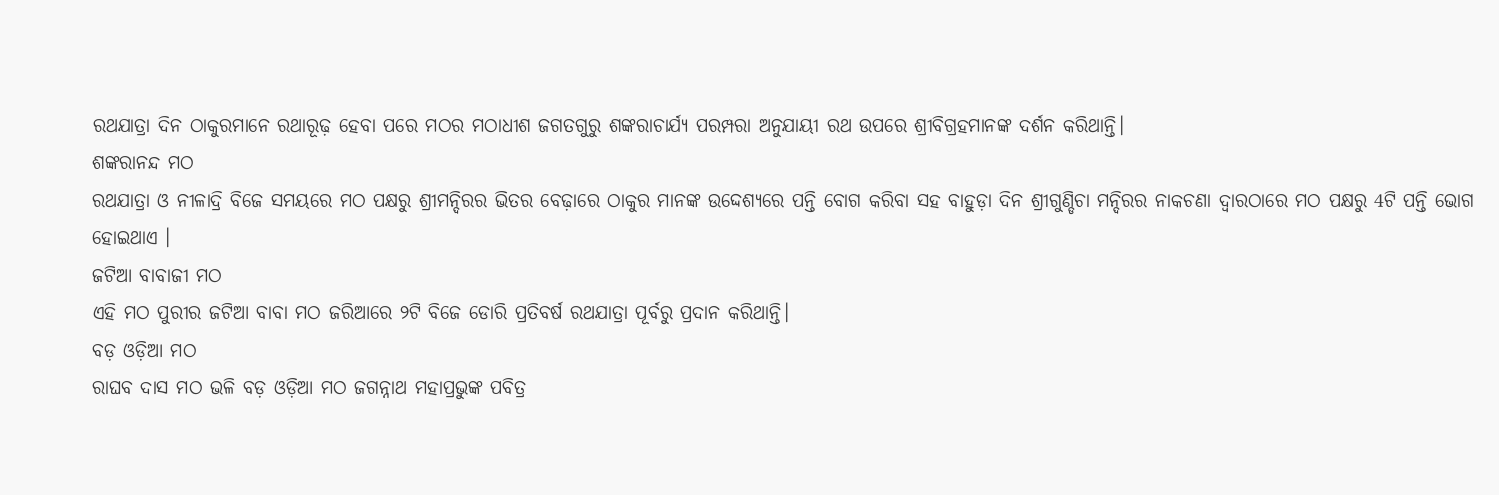ରଥଯାତ୍ରା ଦିନ ଠାକୁରମାନେ ରଥାରୂଢ଼ ହେବା ପରେ ମଠର ମଠାଧୀଶ ଜଗତଗୁରୁ ଶଙ୍କରାଚାର୍ଯ୍ୟ ପରମ୍ପରା ଅନୁଯାୟୀ ରଥ ଉପରେ ଶ୍ରୀବିଗ୍ରହମାନଙ୍କ ଦର୍ଶନ କରିଥାନ୍ତି।
ଶଙ୍କରାନନ୍ଦ ମଠ
ରଥଯାତ୍ରା ଓ ନୀଳାଦ୍ରି ବିଜେ ସମୟରେ ମଠ ପକ୍ଷରୁ ଶ୍ରୀମନ୍ଦିରର ଭିତର ବେଢ଼ାରେ ଠାକୁର ମାନଙ୍କ ଉଦ୍ଦେଶ୍ୟରେ ପନ୍ତି ବୋଗ କରିବା ସହ ବାହୁଡ଼ା ଦିନ ଶ୍ରୀଗୁଣ୍ଡିଚା ମନ୍ଦିରର ନାକଚଣା ଦ୍ବାରଠାରେ ମଠ ପକ୍ଷରୁ 4ଟି ପନ୍ତି ଭୋଗ ହୋଇଥାଏ ।
ଜଟିଆ ବାବାଜୀ ମଠ
ଏହି ମଠ ପୁରୀର ଜଟିଆ ବାବା ମଠ ଜରିଆରେ ୨ଟି ବିଜେ ଡୋରି ପ୍ରତିବର୍ଷ ରଥଯାତ୍ରା ପୂର୍ବରୁ ପ୍ରଦାନ କରିଥାନ୍ତି।
ବଡ଼ ଓଡ଼ିଆ ମଠ
ରାଘବ ଦାସ ମଠ ଭଳି ବଡ଼ ଓଡ଼ିଆ ମଠ ଜଗନ୍ନାଥ ମହାପ୍ରଭୁଙ୍କ ପବିତ୍ର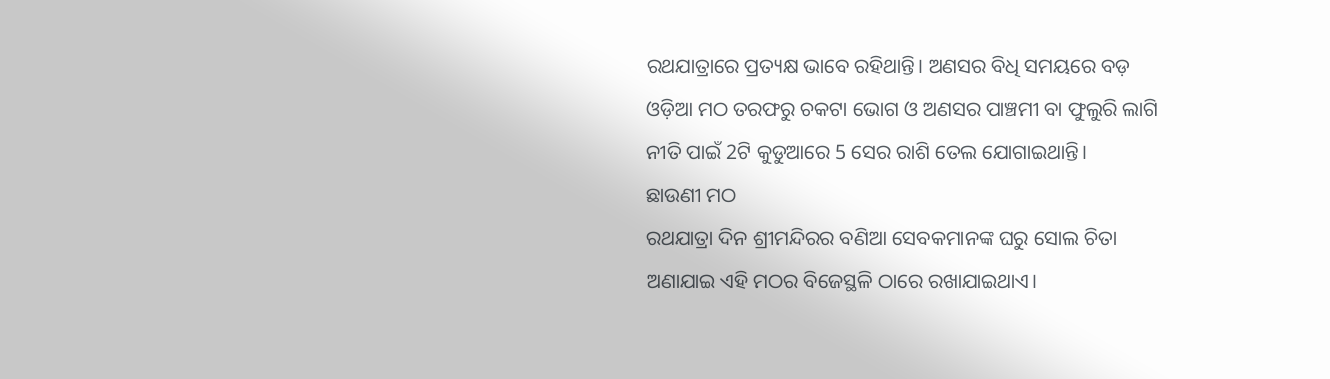ରଥଯାତ୍ରାରେ ପ୍ରତ୍ୟକ୍ଷ ଭାବେ ରହିଥାନ୍ତି। ଅଣସର ବିଧି ସମୟରେ ବଡ଼ ଓଡ଼ିଆ ମଠ ତରଫରୁ ଚକଟା ଭୋଗ ଓ ଅଣସର ପାଞ୍ଚମୀ ବା ଫୁଲୁରି ଲାଗି ନୀତି ପାଇଁ 2ଟି କୁଡୁଆରେ 5 ସେର ରାଶି ତେଲ ଯୋଗାଇଥାନ୍ତି।
ଛାଉଣୀ ମଠ
ରଥଯାତ୍ରା ଦିନ ଶ୍ରୀମନ୍ଦିରର ବଣିଆ ସେବକମାନଙ୍କ ଘରୁ ସୋଲ ଚିତା ଅଣାଯାଇ ଏହି ମଠର ବିଜେସ୍ଥଳି ଠାରେ ରଖାଯାଇଥାଏ।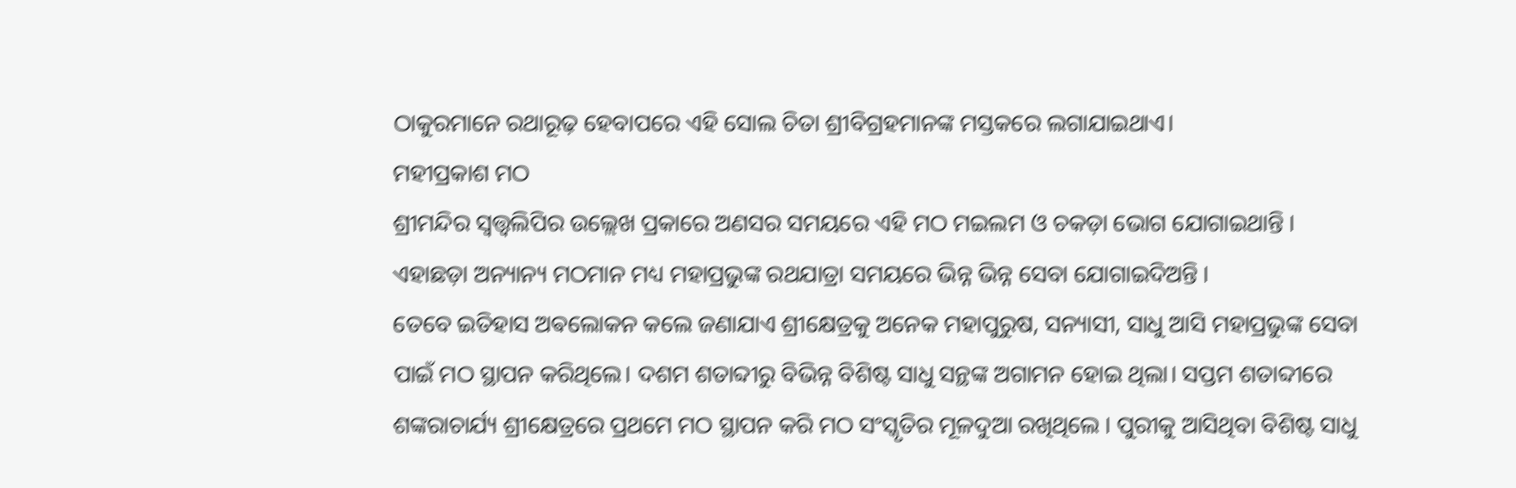ଠାକୁରମାନେ ରଥାରୂଢ଼ ହେବାପରେ ଏହି ସୋଲ ଚିତା ଶ୍ରୀବିଗ୍ରହମାନଙ୍କ ମସ୍ତକରେ ଲଗାଯାଇଥାଏ।
ମହୀପ୍ରକାଶ ମଠ
ଶ୍ରୀମନ୍ଦିର ସ୍ବତ୍ତ୍ବଲିପିର ଉଲ୍ଲେଖ ପ୍ରକାରେ ଅଣସର ସମୟରେ ଏହି ମଠ ମଇଲମ ଓ ଚକଡ଼ା ଭୋଗ ଯୋଗାଇଥାନ୍ତି ।
ଏହାଛଡ଼ା ଅନ୍ୟାନ୍ୟ ମଠମାନ ମଧ୍ୟ ମହାପ୍ରଭୁଙ୍କ ରଥଯାତ୍ରା ସମୟରେ ଭିନ୍ନ ଭିନ୍ନ ସେବା ଯୋଗାଇଦିଅନ୍ତି ।
ତେବେ ଇତିହାସ ଅଵଲୋକନ କଲେ ଜଣାଯାଏ ଶ୍ରୀକ୍ଷେତ୍ରକୁ ଅନେକ ମହାପୁରୁଷ, ସନ୍ୟାସୀ, ସାଧୁ ଆସି ମହାପ୍ରଭୁଙ୍କ ସେବା ପାଇଁ ମଠ ସ୍ଥାପନ କରିଥିଲେ। ଦଶମ ଶତାବ୍ଦୀରୁ ବିଭିନ୍ନ ବିଶିଷ୍ଟ ସାଧୁ ସନ୍ଥଙ୍କ ଅଗାମନ ହୋଇ ଥିଲା। ସପ୍ତମ ଶତାବ୍ଦୀରେ ଶଙ୍କରାଚାର୍ଯ୍ୟ ଶ୍ରୀକ୍ଷେତ୍ରରେ ପ୍ରଥମେ ମଠ ସ୍ଥାପନ କରି ମଠ ସଂସ୍କୃତିର ମୂଳଦୁଆ ରଖିଥିଲେ । ପୁରୀକୁ ଆସିଥିବା ବିଶିଷ୍ଟ ସାଧୁ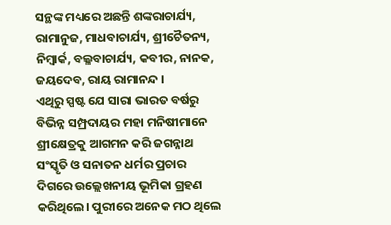ସନ୍ଥଙ୍କ ମଧ୍ୟରେ ଅଛନ୍ତି ଶଙ୍କରାଚାର୍ଯ୍ୟ, ରାମାନୁଜ, ମାଧବାଚାର୍ଯ୍ୟ, ଶ୍ରୀଚୈତନ୍ୟ, ନିମ୍ବାର୍କ, ବଲ୍ଳବାଚାର୍ଯ୍ୟ, କବୀର, ନାନକ, ଜୟଦେବ, ରାୟ ରାମାନନ୍ଦ ।
ଏଥିରୁ ସ୍ପଷ୍ଟ ଯେ ସାରା ଭାରତ ବର୍ଷରୁ ବିଭିନ୍ନ ସମ୍ପ୍ରଦାୟର ମହା ମନିଷୀମାନେ ଶ୍ରୀକ୍ଷେତ୍ରକୁ ଆଗମନ କରି ଜଗନ୍ନାଥ ସଂସ୍କୃତି ଓ ସନାତନ ଧର୍ମର ପ୍ରଚାର ଦିଗରେ ଉଲ୍ଲେଖନୀୟ ଭୂମିକା ଗ୍ରହଣ କରିଥିଲେ। ପୁରୀରେ ଅନେକ ମଠ ଥିଲେ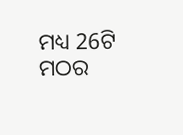ମଧ୍ୟ 26ଟି ମଠର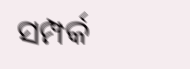ସମ୍ପର୍କ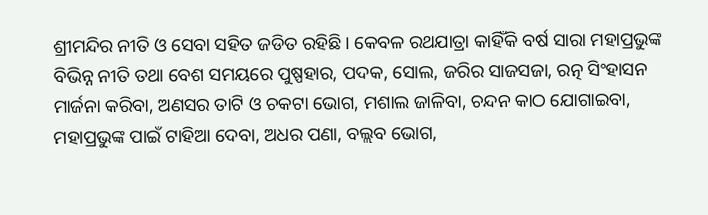ଶ୍ରୀମନ୍ଦିର ନୀତି ଓ ସେବା ସହିତ ଜଡିତ ରହିଛି। କେବଳ ରଥଯାତ୍ରା କାହିଁକି ବର୍ଷ ସାରା ମହାପ୍ରଭୁଙ୍କ ବିଭିନ୍ନ ନୀତି ତଥା ବେଶ ସମୟରେ ପୁଷ୍ପହାର, ପଦକ, ସୋଲ, ଜରିର ସାଜସଜା, ରତ୍ନ ସିଂହାସନ ମାର୍ଜନା କରିବା, ଅଣସର ତାଟି ଓ ଚକଟା ଭୋଗ, ମଶାଲ ଜାଳିବା, ଚନ୍ଦନ କାଠ ଯୋଗାଇବା, ମହାପ୍ରଭୁଙ୍କ ପାଇଁ ଟାହିଆ ଦେବା, ଅଧର ପଣା, ବଲ୍ଲବ ଭୋଗ,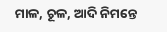ମାଳ, ଚୂଳ, ଆଦି ନିମନ୍ତେ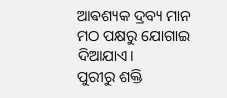ଆଵଶ୍ୟକ ଦ୍ରବ୍ୟ ମାନ ମଠ ପକ୍ଷରୁ ଯୋଗାଇ ଦିଆଯାଏ।
ପୁରୀରୁ ଶକ୍ତି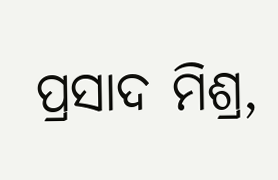ପ୍ରସାଦ ମିଶ୍ର,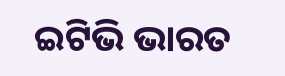ଇଟିଭି ଭାରତ